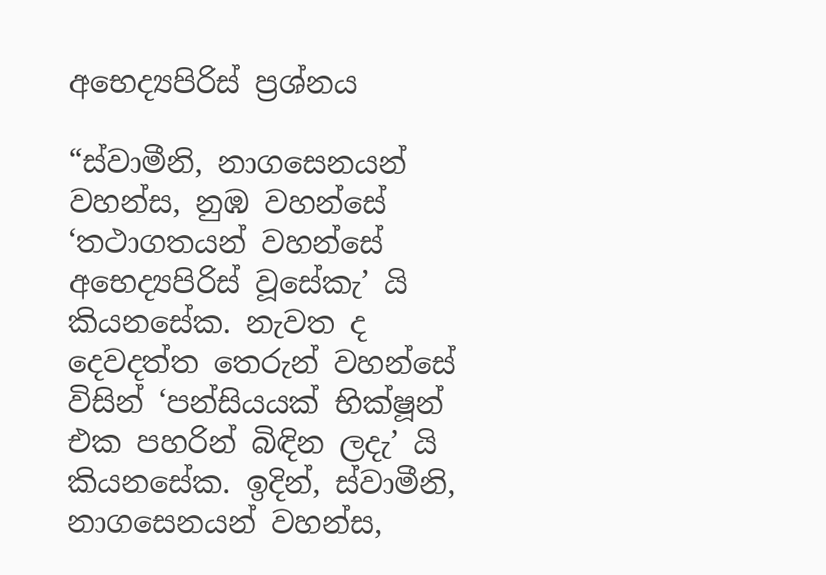අභෙද්‍යපිරිස් ප්‍ර‍ශ්නය

“ස්වාමීනි, නාගසෙනයන් වහන්ස, නුඹ වහන්සේ ‘තථාගතයන් වහන්සේ අභෙද්‍යපිරිස් වූසේකැ’ යි කියනසේක. නැවත ද දෙවදත්ත තෙරුන් වහන්සේ විසින් ‘පන්සියයක් භික්ෂූන් එක පහරින් බිඳින ලදැ’ යි කියනසේක. ඉදින්, ස්වාමීනි, නාගසෙනයන් වහන්ස,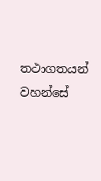තථාගතයන් වහන්සේ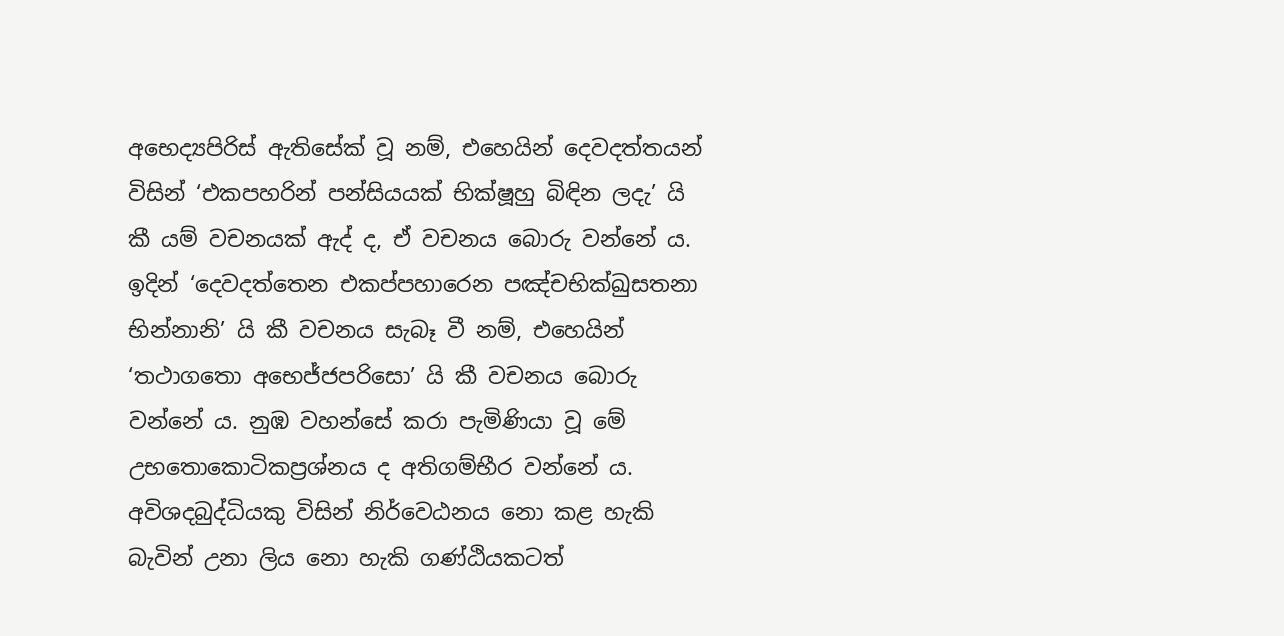අභෙද්‍යපිරිස් ඇතිසේක් වූ නම්, එහෙයින් දෙවදත්තයන් විසින් ‘එකපහරින් පන්සියයක් භික්ෂූහු බිඳින ලදැ’ යි කී යම් වචනයක් ඇද් ද, ඒ වචනය බොරු වන්නේ ය. ඉදින් ‘දෙවදත්තෙන එකප්පහාරෙන පඤ්චභික්ඛුසතනා භින්නානි’ යි කී වචනය සැබෑ වී නම්, එහෙයින් ‘තථාගතො අභෙජ්ජපරිසො’ යි කී වචනය බොරු වන්නේ ය. නුඹ වහන්සේ කරා පැමිණියා වූ මේ උභතොකොටිකප්‍ර‍ශ්නය ද අතිගම්භීර වන්නේ ය. අවිශදබුද්ධියකු විසින් නිර්වෙඨනය නො කළ හැකි බැවින් උනා ලිය නො හැකි ගණ්ඨියකටත්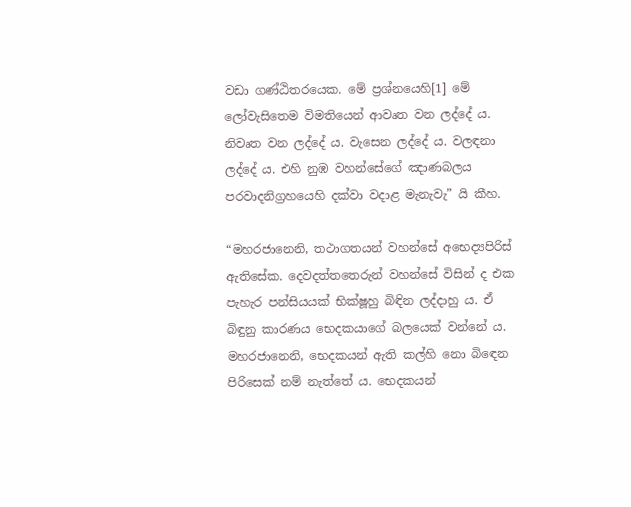වඩා ගණ්ඨිතරයෙක. මේ ප්‍ර‍ශ්නයෙහි[1] මේ ලෝවැසිතෙම විමතියෙන් ආවෘත වන ලද්දේ ය. නිවෘත වන ලද්දේ ය. වැසෙන ලද්දේ ය. වලඳනා ලද්දේ ය. එහි නුඹ වහන්සේගේ ඤාණබලය පරවාදනිග්‍ර‍හයෙහි දක්වා වදාළ මැනැවැ” යි කීහ.

“මහරජානෙනි, තථාගතයන් වහන්සේ අභෙද්‍යපිරිස් ඇතිසේක. දෙවදත්තතෙරුන් වහන්සේ විසින් ද එක පැහැර පන්සියයක් භික්ෂූහු බිඳින ලද්දාහු ය. ඒ බිඳුනු කාරණය භෙදකයාගේ බලයෙක් වන්නේ ය. මහරජානෙනි, භෙදකයන් ඇති කල්හි නො බිඳෙන පිරිසෙක් නම් නැත්තේ ය. භෙදකයන්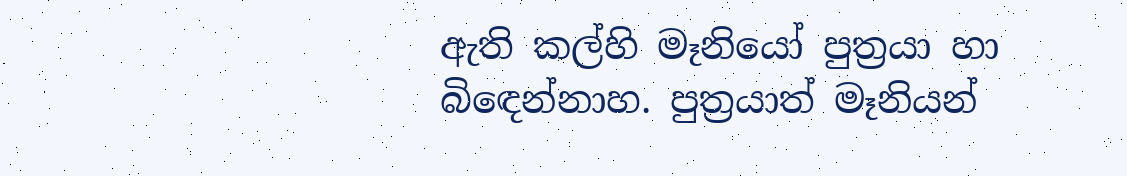ඇති කල්හි මෑනියෝ පුත්‍ර‍යා හා බිඳෙන්නාහ. පුත්‍ර‍යාත් මෑනියන්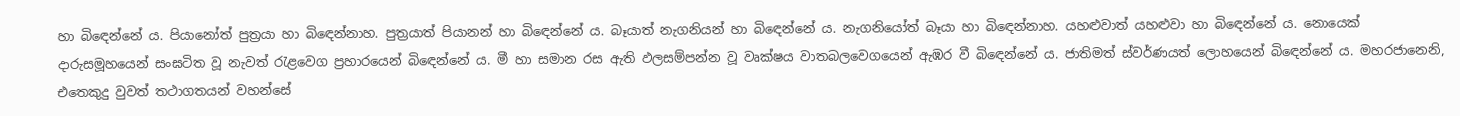හා බිඳෙන්නේ ය. පියානෝත් පුත්‍ර‍යා හා බිඳෙන්නාහ. පුත්‍ර‍යාත් පියානන් හා බිඳෙන්නේ ය. බෑයාත් නැගනියන් හා බිඳෙන්නේ ය. නැගනියෝත් බෑයා හා බිඳෙන්නාහ. යහළුවාත් යහළුවා හා බිඳෙන්නේ ය. නොයෙක් දාරුසමූහයෙන් සංඝටිත වූ නැවත් රැළවෙග ප්‍ර‍හාරයෙන් බිඳෙන්නේ ය. මී හා සමාන රස ඇති ඵලසම්පන්න වූ වෘක්ෂය වාතබලවෙගයෙන් ඇඹර වී බිඳෙන්නේ ය. ජාතිමත් ස්වර්ණයත් ලොහයෙන් බිඳෙන්නේ ය. මහරජානෙනි, එතෙකුදු වුවත් තථාගතයන් වහන්සේ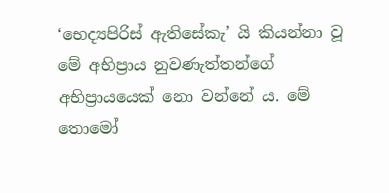‘භෙද්‍යපිරිස් ඇතිසේකැ’ යි කියන්නා වූ මේ අභිප්‍රාය නුවණැත්තන්ගේ අභිප්‍රායයෙක් නො වන්නේ ය. මේ තොමෝ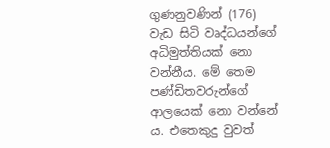ගුණනුවණින් (176) වැඩ සිටි වෘද්ධයන්ගේ අධිමුත්තියක් නො වන්නීය. මේ තෙම පණ්ඩිතවරුන්ගේ ආලයෙක් නො වන්නේ ය. එතෙකුදු වුවත්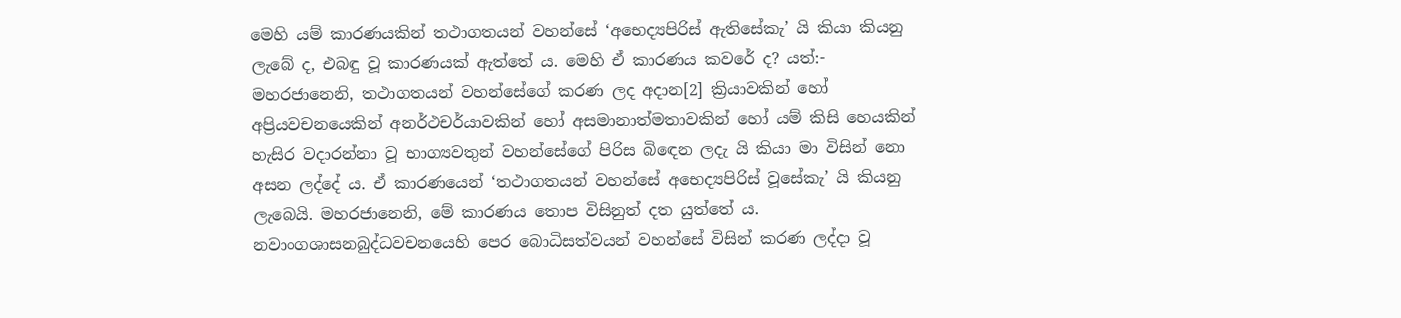මෙහි යම් කාරණයකින් තථාගතයන් වහන්සේ ‘අභෙද්‍යපිරිස් ඇතිසේකැ’ යි කියා කියනු ලැබේ ද, එබඳු වූ කාරණයක් ඇත්තේ ය. මෙහි ඒ කාරණය කවරේ ද? යත්:- මහරජානෙනි, තථාගතයන් වහන්සේගේ කරණ ලද අදාන[2] ක්‍රියාවකින් හෝ අප්‍රියවචනයෙකින් අනර්ථචර්යාවකින් හෝ අසමානාත්මතාවකින් හෝ යම් කිසි හෙයකින් හැසිර වදාරන්නා වූ භාග්‍යවතුන් වහන්සේගේ පිරිස බිඳෙන ලදැ යි කියා මා විසින් නො අසන ලද්දේ ය. ඒ කාරණයෙන් ‘තථාගතයන් වහන්සේ අභෙද්‍යපිරිස් වූසේකැ’ යි කියනු ලැබෙයි. මහරජානෙනි, මේ කාරණය තොප විසිනුත් දත යුත්තේ ය. නවාංගශාසනබුද්ධවචනයෙහි පෙර බොධිසත්වයන් වහන්සේ විසින් කරණ ලද්දා වූ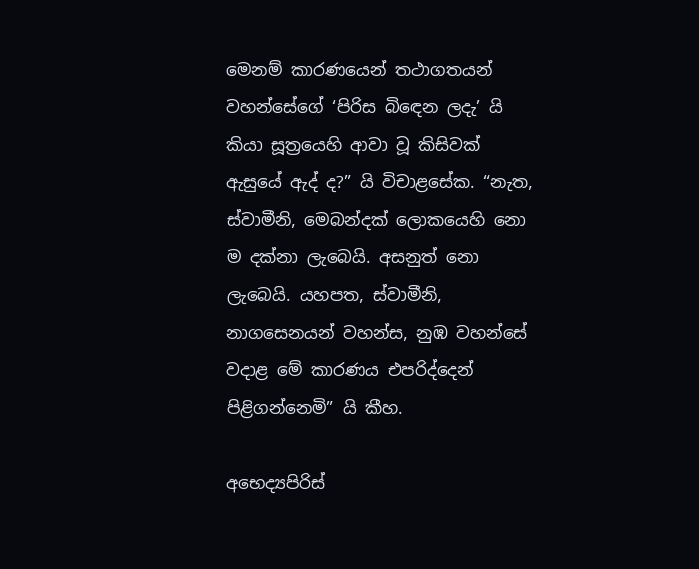මෙනම් කාරණයෙන් තථාගතයන් වහන්සේගේ ‘පිරිස බිඳෙන ලදැ’ යි කියා සූත්‍රයෙහි ආවා වූ කිසිවක් ඇසුයේ ඇද් ද?” යි විචාළසේක. “නැත, ස්වාමීනි, මෙබන්දක් ලොකයෙහි නො ම දක්නා ලැබෙයි. අසනුත් නො ලැබෙයි. යහපත, ස්වාමීනි, නාගසෙනයන් වහන්ස, නුඹ වහන්සේ වදාළ මේ කාරණය එපරිද්දෙන් පිළිගන්නෙමි” යි කීහ.

අභෙද්‍යපිරිස්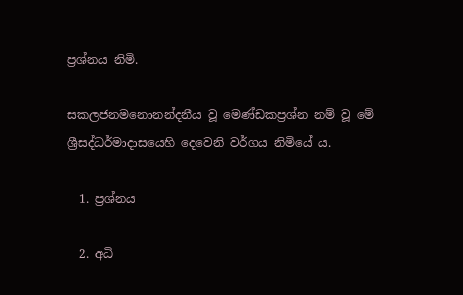ප්‍ර‍ශ්නය නිමි.

සකලජනමනොනන්දනීය වූ මෙණ්ඩකප්‍ර‍ශ්න නම් වූ මේ ශ්‍රීසද්ධර්මාදාසයෙහි දෙවෙනි වර්ගය නිමියේ ය.

  1. ප්‍ර‍ශ්නය

  2. අධි